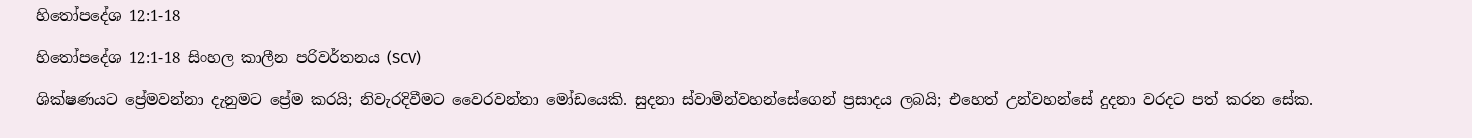හිතෝපදේශ 12:1-18

හිතෝපදේශ 12:1-18 සිංහල කාලීන පරිවර්තනය (SCV)

ශික්ෂණයට ප්‍රේමවන්නා දැනුමට ප්‍රේම කරයි; නිවැරදිවීමට වෛරවන්නා මෝඩයෙකි. සුදනා ස්වාමින්වහන්සේගෙන් ප්‍රසාදය ලබයි; එහෙත් උන්වහන්සේ දුදනා වරදට පත් කරන සේක.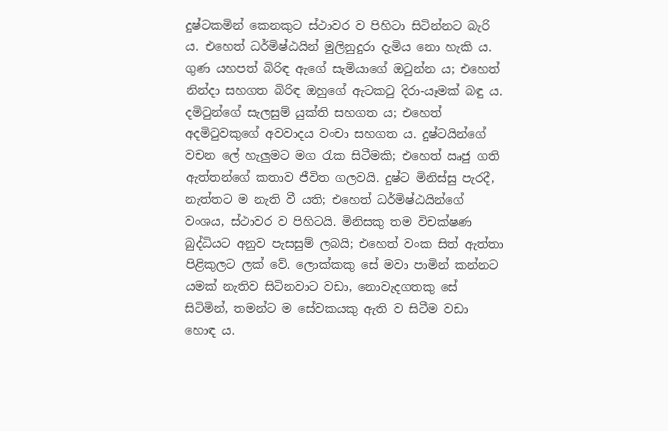දුෂ්ටකමින් කෙනකුට ස්ථාවර ව පිහිටා සිටින්නට බැරි ය. එහෙත් ධර්මිෂ්ඨයින් මුලිනුදුරා දැමිය නො හැකි ය. ගුණ යහපත් බිරිඳ ඇගේ සැමියාගේ ඔටුන්න ය; එහෙත් නින්දා සහගත බිරිඳ ඔහුගේ ඇටකටු දිරා-යෑමක් බඳු ය. දමිටුන්ගේ සැලසුම් යුක්ති සහගත ය; එහෙත් අදමිටුවකුගේ අවවාදය වංචා සහගත ය. දුෂ්ටයින්ගේ වචන ලේ හැලුමට මග රැක සිටීමකි; එහෙත් ඍජු ගති ඇත්තන්ගේ කතාව ජීවිත ගලවයි. දුෂ්ට මිනිස්සු පැරදී, නැත්තට ම නැති වී යති; එහෙත් ධර්මිෂ්ඨයින්ගේ වංශය, ස්ථාවර ව පිහිටයි. මිනිසකු තම විචක්ෂණ බුද්ධියට අනුව පැසසුම් ලබයි; එහෙත් වංක සිත් ඇත්තා පිළිකුලට ලක් වේ. ලොක්කකු සේ මවා පාමින් කන්නට යමක් නැතිව සිටිනවාට වඩා, නොවැදගතකු සේ සිටිමින්, තමන්ට ම සේවකයකු ඇති ව සිටීම වඩා හොඳ ය.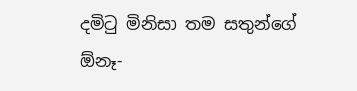දමිටු මිනිසා තම සතුන්ගේ ඕනෑ-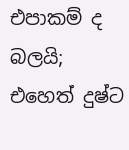එපාකම් ද බලයි; එහෙත් දුෂ්ට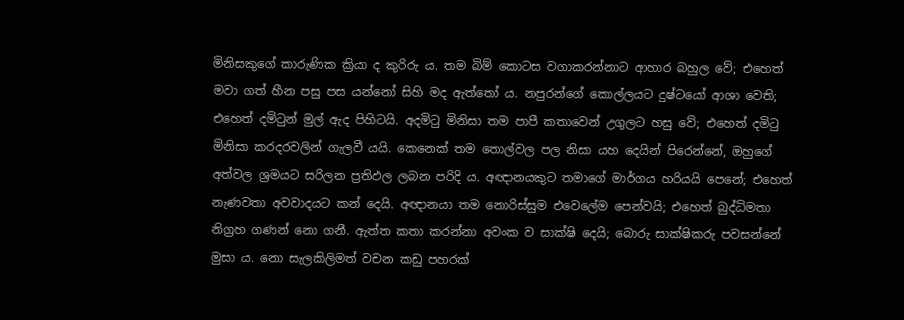මිනිසකුගේ කාරුණික ක්‍රියා ද කුරිරු ය. තම බිම් කොටස වගාකරන්නාට ආහාර බහුල වේ; එහෙත් මවා ගත් හීන පසු පස යන්නෝ සිහි මද ඇත්තෝ ය. නපුරන්ගේ කොල්ලයට දුෂ්ටයෝ ආශා වෙති; එහෙත් දමිටුන් මුල් ඇද පිහිටයි. අදමිටු මිනිසා තම පාපී කතාවෙන් උගුලට හසු වේ; එහෙත් දමිටු මිනිසා කරදරවලින් ගැලවී යයි. කෙනෙක් තම තොල්වල පල නිසා යහ දෙයින් පිරෙන්නේ, ඔහුගේ අත්වල ශ්‍රමයට සරිලන ප්‍රතිඵල ලබන පරිදි ය. අඥානයකුට තමාගේ මාර්ගය හරියයි පෙනේ; එහෙත් නැණවතා අවවාදයට කන් දෙයි. අඥානයා තම නොරිස්සුම එවෙලේම පෙන්වයි; එහෙත් බුද්ධිමතා නිග්‍රහ ගණන් නො ගනී. ඇත්ත කතා කරන්නා අවංක ව සාක්ෂි දෙයි; බොරු සාක්ෂිකරු පවසන්නේ මුසා ය. නො සැලකිලිමත් වචන කඩු පහරක්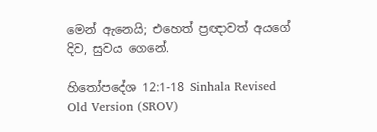මෙන් ඇනෙයි; එහෙත් ප්‍රඥාවත් අයගේ දිව, සුවය ගෙනේ.

හිතෝපදේශ 12:1-18 Sinhala Revised Old Version (SROV)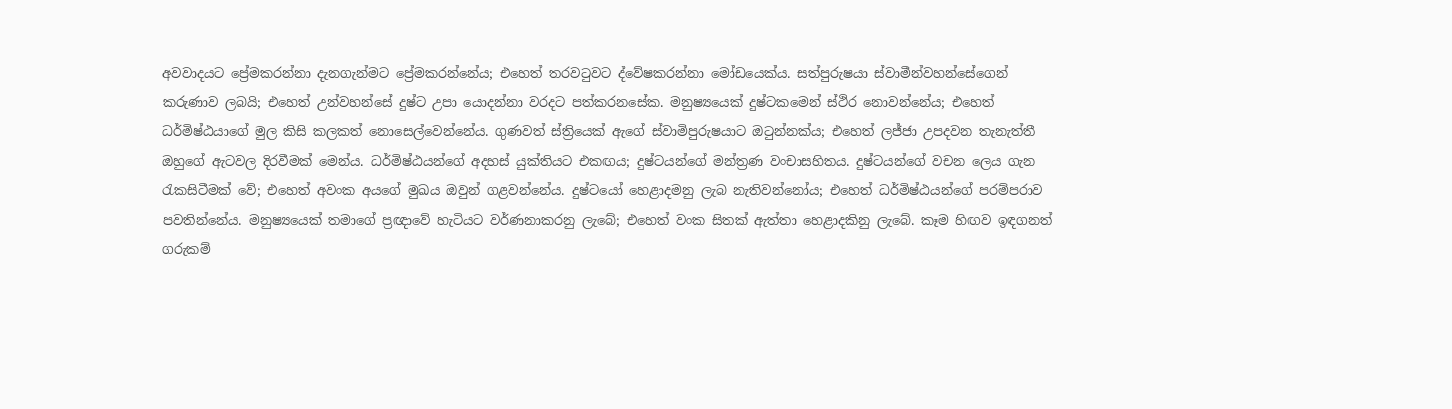අවවාදයට ප්‍රේමකරන්නා දැනගැන්මට ප්‍රේමකරන්නේය; එහෙත් තරවටුවට ද්වේෂකරන්නා මෝඩයෙක්ය. සත්පුරුෂයා ස්වාමීන්වහන්සේගෙන් කරුණාව ලබයි; එහෙත් උන්වහන්සේ දුෂ්ට උපා යොදන්නා වරදට පත්කරනසේක. මනුෂ්‍යයෙක් දුෂ්ටකමෙන් ස්ථිර නොවන්නේය; එහෙත් ධර්මිෂ්ඨයාගේ මුල කිසි කලකත් නොසෙල්වෙන්නේය. ගුණවත් ස්ත්‍රියෙක් ඇගේ ස්වාමිපුරුෂයාට ඔටුන්නක්ය; එහෙත් ලජ්ජා උපදවන තැනැත්තී ඔහුගේ ඇටවල දිරවීමක් මෙන්ය. ධර්මිෂ්ඨයන්ගේ අදහස් යුක්තියට එකඟය; දුෂ්ටයන්ගේ මන්ත්‍රණ වංචාසහිතය. දුෂ්ටයන්ගේ වචන ලෙය ගැන රැකසිටීමක් වේ; එහෙත් අවංක අයගේ මුඛය ඔවුන් ගළවන්නේය. දුෂ්ටයෝ හෙළාදමනු ලැබ නැතිවන්නෝය; එහෙත් ධර්මිෂ්ඨයන්ගේ පරම්පරාව පවතින්නේය. මනුෂ්‍යයෙක් තමාගේ ප්‍රඥාවේ හැටියට වර්ණනාකරනු ලැබේ; එහෙත් වංක සිතක් ඇත්තා හෙළාදකිනු ලැබේ. කෑම හිඟව ඉඳගනත් ගරුකම්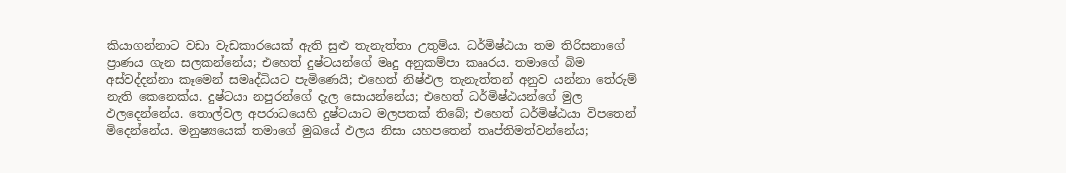කියාගන්නාට වඩා වැඩකාරයෙක් ඇති සුළු තැනැත්තා උතුම්ය. ධර්මිෂ්ඨයා තම තිරිසනාගේ ප්‍රාණය ගැන සලකන්නේය; එහෙත් දුෂ්ටයන්ගේ මෘදු අනුකම්පා කෲරය. තමාගේ බිම අස්වද්දන්නා කෑමෙන් සමෘද්ධියට පැමිණෙයි; එහෙත් නිෂ්ඵල තැනැත්තන් අනුව යන්නා තේරුම් නැති කෙනෙක්ය. දුෂ්ටයා නපුරන්ගේ දැල සොයන්නේය; එහෙත් ධර්මිෂ්ඨයන්ගේ මුල ඵලදෙන්නේය. තොල්වල අපරාධයෙහි දුෂ්ටයාට මලපතක් තිබේ; එහෙත් ධර්මිෂ්ඨයා විපතෙන් මිදෙන්නේය. මනුෂ්‍යයෙක් තමාගේ මුඛයේ ඵලය නිසා යහපතෙන් තෘප්තිමත්වන්නේය;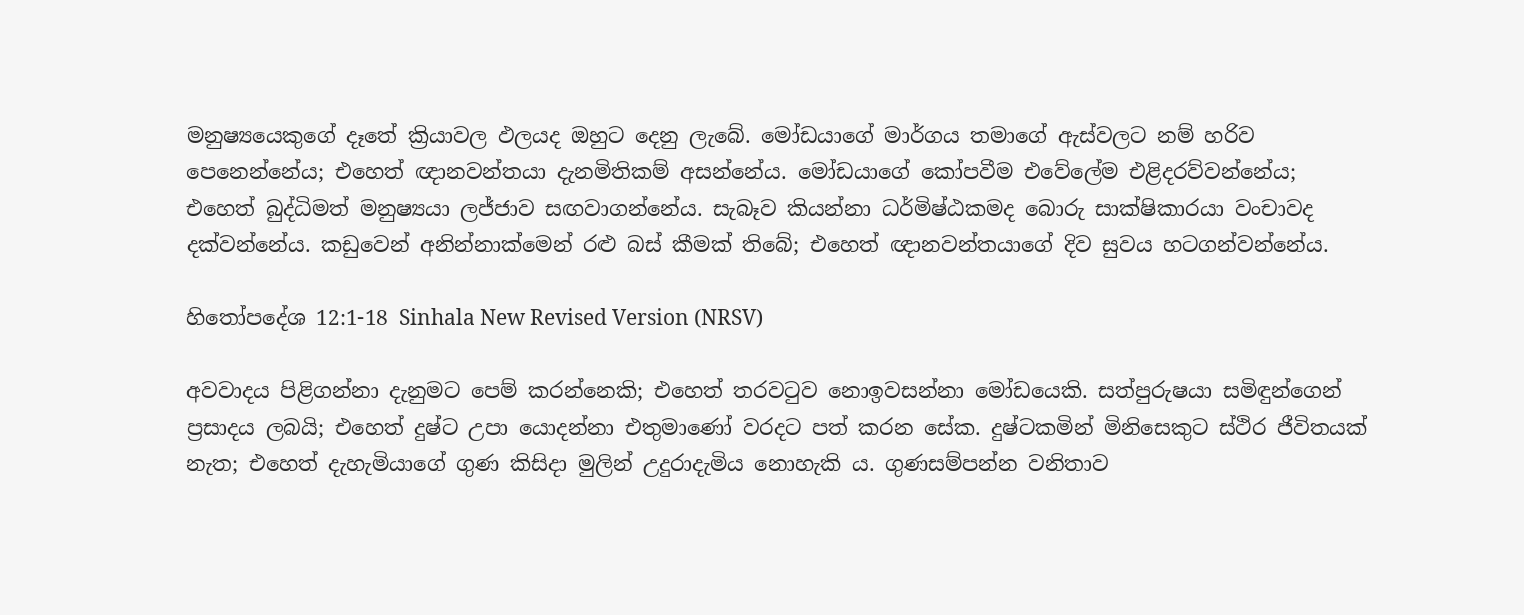මනුෂ්‍යයෙකුගේ දෑතේ ක්‍රියාවල ඵලයද ඔහුට දෙනු ලැබේ. මෝඩයාගේ මාර්ගය තමාගේ ඇස්වලට නම් හරිව පෙනෙන්නේය; එහෙත් ඥානවන්තයා දැනමිතිකම් අසන්නේය. මෝඩයාගේ කෝපවීම එවේලේම එළිදරව්වන්නේය; එහෙත් බුද්ධිමත් මනුෂ්‍යයා ලජ්ජාව සඟවාගන්නේය. සැබෑව කියන්නා ධර්මිෂ්ඨකමද බොරු සාක්ෂිකාරයා වංචාවද දක්වන්නේය. කඩුවෙන් අනින්නාක්මෙන් රළු බස් කීමක් තිබේ; එහෙත් ඥානවන්තයාගේ දිව සුවය හටගන්වන්නේය.

හිතෝපදේශ 12:1-18 Sinhala New Revised Version (NRSV)

අවවාදය පිළිගන්නා දැනුමට පෙම් කරන්නෙකි; එහෙත් තරවටුව නොඉවසන්නා මෝඩයෙකි. සත්පුරුෂයා සමිඳුන්ගෙන් ප්‍රසාදය ලබයි; එහෙත් දුෂ්ට උපා යොදන්නා එතුමාණෝ වරදට පත් කරන සේක. දුෂ්ටකමින් මිනිසෙකුට ස්ථිර ජීවිතයක් නැත; එහෙත් දැහැමියාගේ ගුණ කිසිදා මුලින් උදුරාදැමිය නොහැකි ය. ගුණසම්පන්න වනිතාව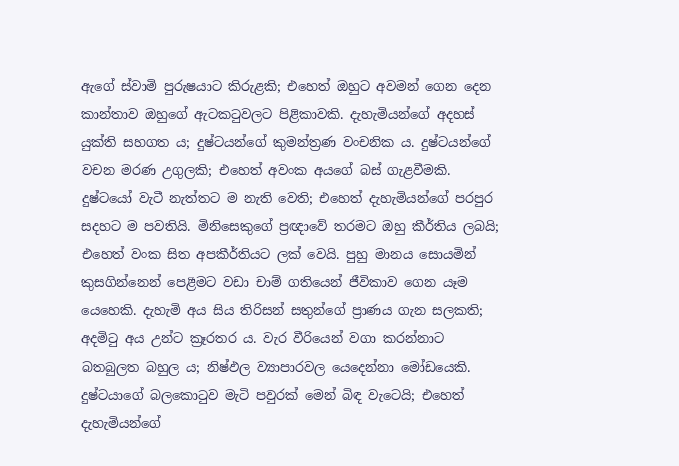ඇගේ ස්වාමි පුරුෂයාට කිරුළකි; එහෙත් ඔහුට අවමන් ගෙන දෙන කාන්තාව ඔහුගේ ඇටකටුවලට පිළිකාවකි. දැහැමියන්ගේ අදහස් යුක්ති සහගත ය; දුෂ්ටයන්ගේ කුමන්ත්‍රණ වංචනික ය. දුෂ්ටයන්ගේ වචන මරණ උගුලකි; එහෙත් අවංක අයගේ බස් ගැළවීමකි. දුෂ්ටයෝ වැටී නැත්තට ම නැති වෙති; එහෙත් දැහැමියන්ගේ පරපුර සදහට ම පවතියි. මිනිසෙකුගේ ප්‍රඥාවේ තරමට ඔහු කීර්තිය ලබයි; එහෙත් වංක සිත අපකීර්තියට ලක් වෙයි. පුහු මානය සොයමින් කුසගින්නෙන් පෙළීමට වඩා චාම් ගතියෙන් ජීවිකාව ගෙන යෑම යෙහෙකි. දැහැමි අය සිය තිරිසන් සතුන්ගේ ප්‍රාණය ගැන සලකති; අදමිටු අය උන්ට ක්‍රෑරතර ය. වැර වීරියෙන් වගා කරන්නාට බතබුලත බහුල ය; නිෂ්ඵල ව්‍යාපාරවල යෙදෙන්නා මෝඩයෙකි. දුෂ්ටයාගේ බලකොටුව මැටි පවුරක් මෙන් බිඳ වැටෙයි; එහෙත් දැහැමියන්ගේ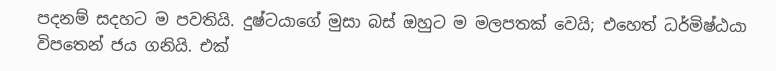පදනම් සදහට ම පවතියි. දුෂ්ටයාගේ මුසා බස් ඔහුට ම මලපතක් වෙයි; එහෙත් ධර්මිෂ්ඨයා විපතෙන් ජය ගනියි. එක්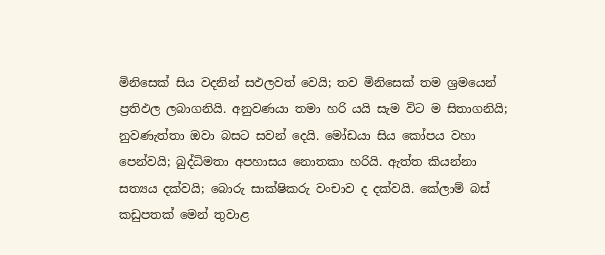මිනිසෙක් සිය වදනින් සඵලවත් වෙයි; තව මිනිසෙක් තම ශ්‍රමයෙන් ප්‍රතිඵල ලබාගනියි. අනුවණයා තමා හරි යයි සැම විට ම සිතාගනියි; නුවණැත්තා ඔවා බසට සවන් දෙයි. මෝඩයා සිය කෝපය වහා පෙන්වයි; බුද්ධිමතා අපහාසය නොතකා හරියි. ඇත්ත කියන්නා සත්‍යය දක්වයි; බොරු සාක්ෂිකරු වංචාව ද දක්වයි. කේලාම් බස් කඩුපතක් මෙන් තුවාළ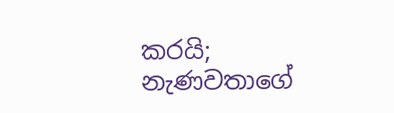කරයි; නැණවතාගේ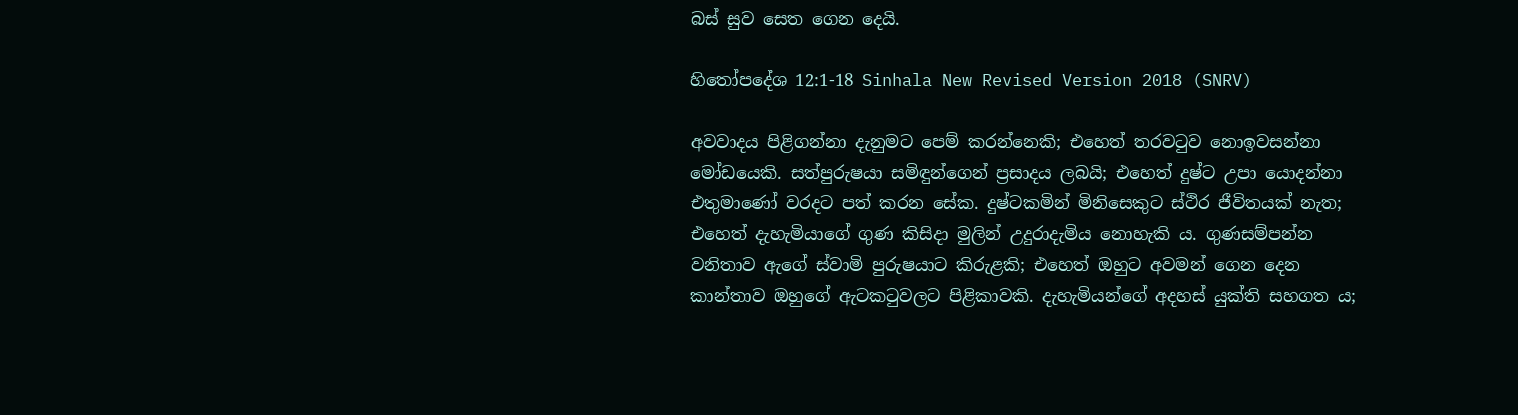බස් සුව සෙත ගෙන දෙයි.

හිතෝපදේශ 12:1-18 Sinhala New Revised Version 2018 (SNRV)

අවවාදය පිළිගන්නා දැනුමට පෙම් කරන්නෙකි; එහෙත් තරවටුව නොඉවසන්නා මෝඩයෙකි. සත්පුරුෂයා සමිඳුන්ගෙන් ප්‍රසාදය ලබයි; එහෙත් දුෂ්ට උපා යොදන්නා එතුමාණෝ වරදට පත් කරන සේක. දුෂ්ටකමින් මිනිසෙකුට ස්ථිර ජීවිතයක් නැත; එහෙත් දැහැමියාගේ ගුණ කිසිදා මුලින් උදුරාදැමිය නොහැකි ය. ගුණසම්පන්න වනිතාව ඇගේ ස්වාමි පුරුෂයාට කිරුළකි; එහෙත් ඔහුට අවමන් ගෙන දෙන කාන්තාව ඔහුගේ ඇටකටුවලට පිළිකාවකි. දැහැමියන්ගේ අදහස් යුක්ති සහගත ය;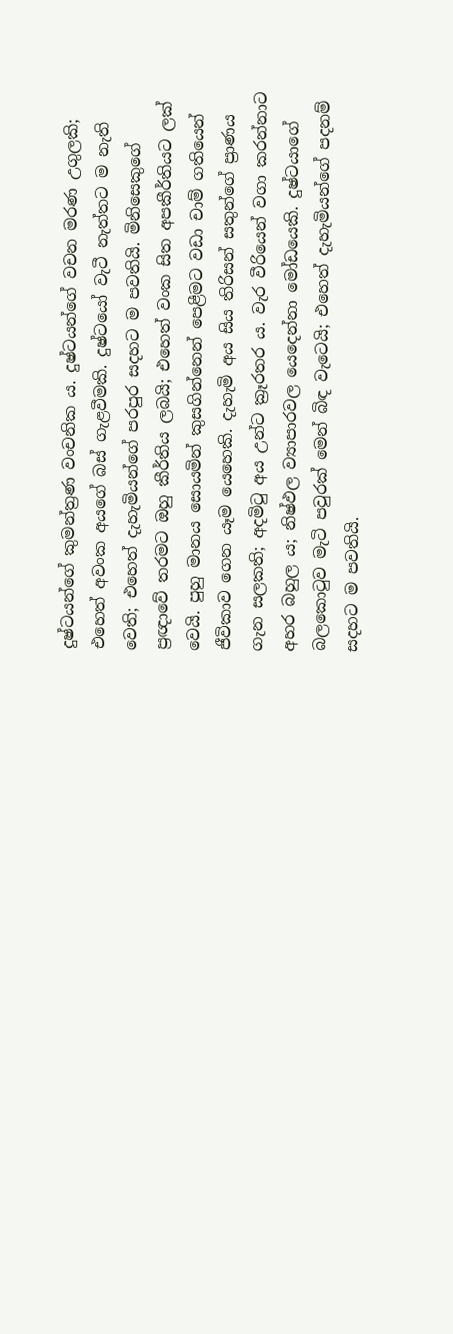දුෂ්ටයන්ගේ කුමන්ත්‍රණ වංචනික ය. දුෂ්ටයන්ගේ වචන මරණ උගුලකි; එහෙත් අවංක අයගේ බස් ගැළවීමකි. දුෂ්ටයෝ වැටී නැත්තට ම නැති වෙති; එහෙත් දැහැමියන්ගේ පරපුර සදහට ම පවතියි. මිනිසෙකුගේ ප්‍රඥාවේ තරමට ඔහු කීර්තිය ලබයි; එහෙත් වංක සිත අපකීර්තියට ලක් වෙයි. පුහු මානය සොයමින් කුසගින්නෙන් පෙළීමට වඩා චාම් ගතියෙන් ජීවිකාව ගෙන යෑම යෙහෙකි. දැහැමි අය සිය තිරිසන් සතුන්ගේ ප්‍රාණය ගැන සලකති; අදමිටු අය උන්ට ක්‍රෑරතර ය. වැර වීරියෙන් වගා කරන්නාට අහර බහුල ය; නිෂ්ඵල ව්‍යාපාරවල යෙදෙන්නා මෝඩයෙකි. දුෂ්ටයාගේ බලකොටුව මැටි පවුරක් මෙන් බිඳ වැටෙයි; එහෙත් දැහැමියන්ගේ පදනම් සදහට ම පවතියි.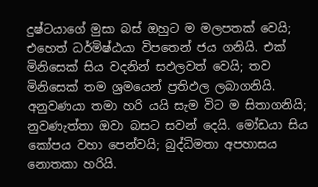දුෂ්ටයාගේ මුසා බස් ඔහුට ම මලපතක් වෙයි; එහෙත් ධර්මිෂ්ඨයා විපතෙන් ජය ගනියි. එක් මිනිසෙක් සිය වදනින් සඵලවත් වෙයි; තව මිනිසෙක් තම ශ්‍රමයෙන් ප්‍රතිඵල ලබාගනියි. අනුවණයා තමා හරි යයි සැම විට ම සිතාගනියි; නුවණැත්තා ඔවා බසට සවන් දෙයි. මෝඩයා සිය කෝපය වහා පෙන්වයි; බුද්ධිමතා අපහාසය නොතකා හරියි.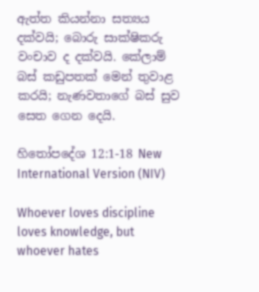ඇත්ත කියන්නා සත්‍යය දක්වයි; බොරු සාක්ෂිකරු වංචාව ද දක්වයි. කේලාම් බස් කඩුපතක් මෙන් තුවාළ කරයි; නැණවතාගේ බස් සුව සෙත ගෙන දෙයි.

හිතෝපදේශ 12:1-18 New International Version (NIV)

Whoever loves discipline loves knowledge, but whoever hates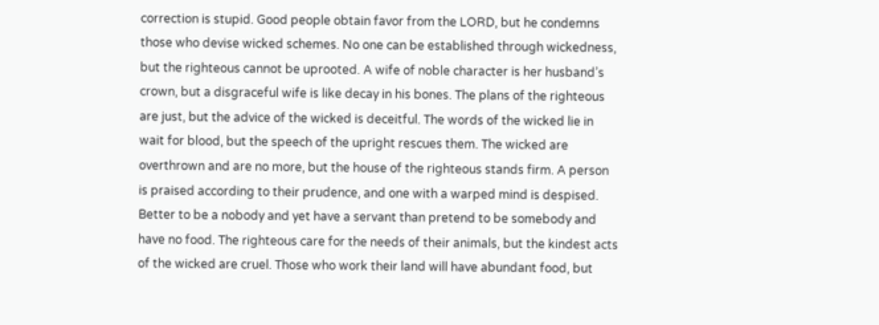correction is stupid. Good people obtain favor from the LORD, but he condemns those who devise wicked schemes. No one can be established through wickedness, but the righteous cannot be uprooted. A wife of noble character is her husband’s crown, but a disgraceful wife is like decay in his bones. The plans of the righteous are just, but the advice of the wicked is deceitful. The words of the wicked lie in wait for blood, but the speech of the upright rescues them. The wicked are overthrown and are no more, but the house of the righteous stands firm. A person is praised according to their prudence, and one with a warped mind is despised. Better to be a nobody and yet have a servant than pretend to be somebody and have no food. The righteous care for the needs of their animals, but the kindest acts of the wicked are cruel. Those who work their land will have abundant food, but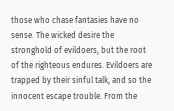those who chase fantasies have no sense. The wicked desire the stronghold of evildoers, but the root of the righteous endures. Evildoers are trapped by their sinful talk, and so the innocent escape trouble. From the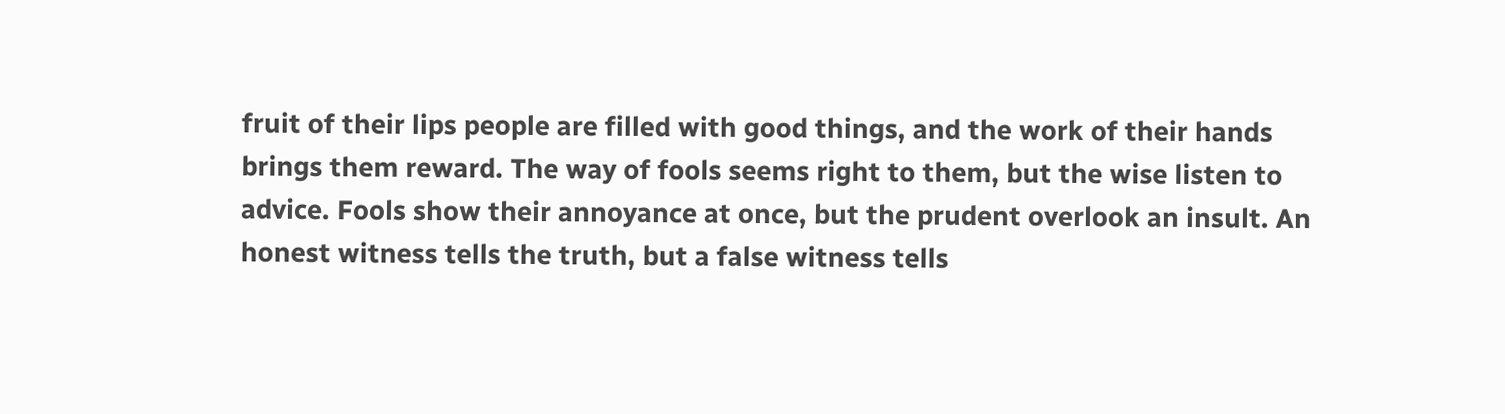fruit of their lips people are filled with good things, and the work of their hands brings them reward. The way of fools seems right to them, but the wise listen to advice. Fools show their annoyance at once, but the prudent overlook an insult. An honest witness tells the truth, but a false witness tells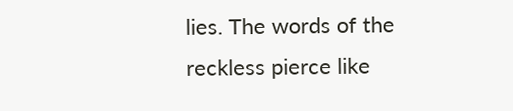lies. The words of the reckless pierce like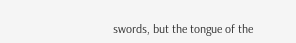swords, but the tongue of the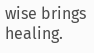wise brings healing.